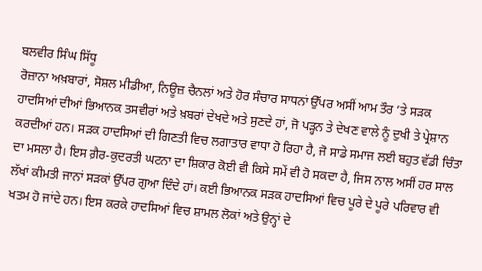ਬਲਵੀਰ ਸਿੰਘ ਸਿੱਧੂ
ਰੋਜ਼ਾਨਾ ਅਖ਼ਬਾਰਾਂ, ਸੋਸ਼ਲ ਮੀਡੀਆ, ਨਿਊਜ਼ ਚੈਨਲਾਂ ਅਤੇ ਹੋਰ ਸੰਚਾਰ ਸਾਧਨਾਂ ਉੱਪਰ ਅਸੀਂ ਆਮ ਤੌਰ ’ਤੇ ਸੜਕ ਹਾਦਸਿਆਂ ਦੀਆਂ ਭਿਆਨਕ ਤਸਵੀਰਾਂ ਅਤੇ ਖ਼ਬਰਾਂ ਦੇਖਦੇ ਅਤੇ ਸੁਣਦੇ ਹਾਂ, ਜੋ ਪੜ੍ਹਨ ਤੇ ਦੇਖਣ ਵਾਲੇ ਨੂੰ ਦੁਖੀ ਤੇ ਪ੍ਰੇਸ਼ਾਨ ਕਰਦੀਆਂ ਹਨ। ਸੜਕ ਹਾਦਸਿਆਂ ਦੀ ਗਿਣਤੀ ਵਿਚ ਲਗਾਤਾਰ ਵਾਧਾ ਹੋ ਰਿਹਾ ਹੈ, ਜੋ ਸਾਡੇ ਸਮਾਜ ਲਈ ਬਹੁਤ ਵੱਡੀ ਚਿੰਤਾ ਦਾ ਮਸਲਾ ਹੈ। ਇਸ ਗ਼ੈਰ-ਕੁਦਰਤੀ ਘਟਨਾ ਦਾ ਸ਼ਿਕਾਰ ਕੋਈ ਵੀ ਕਿਸੇ ਸਮੇਂ ਵੀ ਹੋ ਸਕਦਾ ਹੈ, ਜਿਸ ਨਾਲ ਅਸੀਂ ਹਰ ਸਾਲ ਲੱਖਾਂ ਕੀਮਤੀ ਜਾਨਾਂ ਸੜਕਾਂ ਉੱਪਰ ਗੁਆ ਦਿੰਦੇ ਹਾਂ। ਕਈ ਭਿਆਨਕ ਸੜਕ ਹਾਦਸਿਆਂ ਵਿਚ ਪੂਰੇ ਦੇ ਪੂਰੇ ਪਰਿਵਾਰ ਵੀ ਖਤਮ ਹੋ ਜਾਂਦੇ ਹਨ। ਇਸ ਕਰਕੇ ਹਾਦਸਿਆਂ ਵਿਚ ਸ਼ਾਮਲ ਲੋਕਾਂ ਅਤੇ ਉਨ੍ਹਾਂ ਦੇ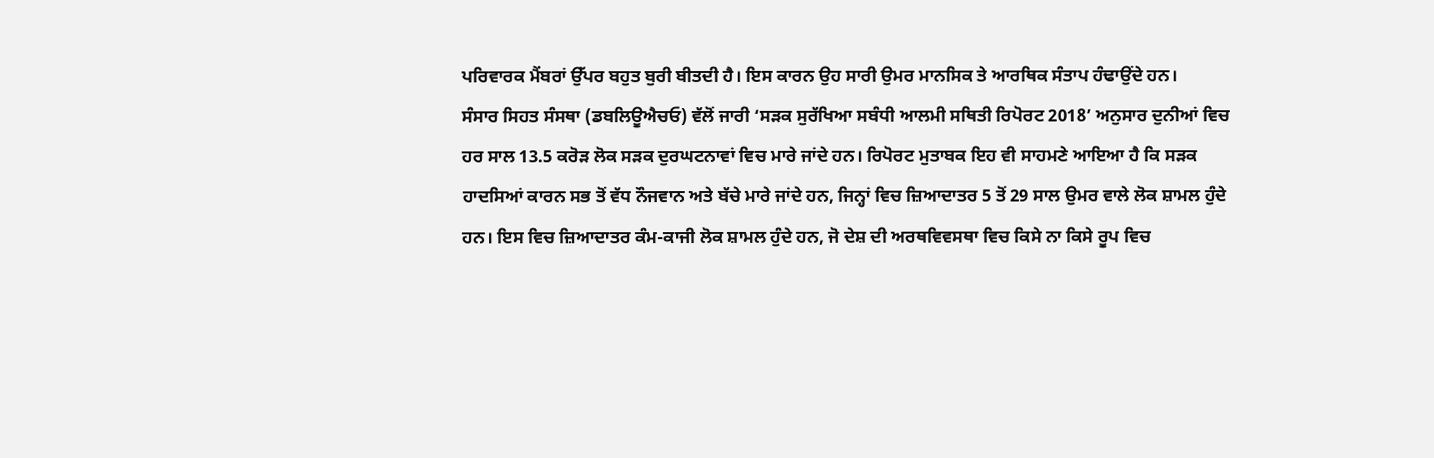ਪਰਿਵਾਰਕ ਮੈਂਬਰਾਂ ਉੱਪਰ ਬਹੁਤ ਬੁਰੀ ਬੀਤਦੀ ਹੈ। ਇਸ ਕਾਰਨ ਉਹ ਸਾਰੀ ਉਮਰ ਮਾਨਸਿਕ ਤੇ ਆਰਥਿਕ ਸੰਤਾਪ ਹੰਢਾਉਂਦੇ ਹਨ।
ਸੰਸਾਰ ਸਿਹਤ ਸੰਸਥਾ (ਡਬਲਿਊਐਚਓ) ਵੱਲੋਂ ਜਾਰੀ ‘ਸੜਕ ਸੁਰੱਖਿਆ ਸਬੰਧੀ ਆਲਮੀ ਸਥਿਤੀ ਰਿਪੋਰਟ 2018’ ਅਨੁਸਾਰ ਦੁਨੀਆਂ ਵਿਚ ਹਰ ਸਾਲ 13.5 ਕਰੋੜ ਲੋਕ ਸੜਕ ਦੁਰਘਟਨਾਵਾਂ ਵਿਚ ਮਾਰੇ ਜਾਂਦੇ ਹਨ। ਰਿਪੋਰਟ ਮੁਤਾਬਕ ਇਹ ਵੀ ਸਾਹਮਣੇ ਆਇਆ ਹੈ ਕਿ ਸੜਕ ਹਾਦਸਿਆਂ ਕਾਰਨ ਸਭ ਤੋਂ ਵੱਧ ਨੌਜਵਾਨ ਅਤੇ ਬੱਚੇ ਮਾਰੇ ਜਾਂਦੇ ਹਨ, ਜਿਨ੍ਹਾਂ ਵਿਚ ਜ਼ਿਆਦਾਤਰ 5 ਤੋਂ 29 ਸਾਲ ਉਮਰ ਵਾਲੇ ਲੋਕ ਸ਼ਾਮਲ ਹੁੰਦੇ ਹਨ। ਇਸ ਵਿਚ ਜ਼ਿਆਦਾਤਰ ਕੰਮ-ਕਾਜੀ ਲੋਕ ਸ਼ਾਮਲ ਹੁੰਦੇ ਹਨ, ਜੋ ਦੇਸ਼ ਦੀ ਅਰਥਵਿਵਸਥਾ ਵਿਚ ਕਿਸੇ ਨਾ ਕਿਸੇ ਰੂਪ ਵਿਚ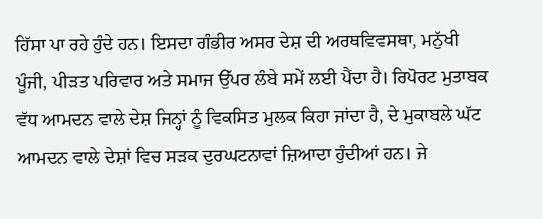ਹਿੱਸਾ ਪਾ ਰਹੇ ਹੁੰਦੇ ਹਨ। ਇਸਦਾ ਗੰਭੀਰ ਅਸਰ ਦੇਸ਼ ਦੀ ਅਰਥਵਿਵਸਥਾ, ਮਨੁੱਖੀ ਪੂੰਜੀ, ਪੀੜਤ ਪਰਿਵਾਰ ਅਤੇ ਸਮਾਜ ਉੱਪਰ ਲੰਬੇ ਸਮੇਂ ਲਈ ਪੈਂਦਾ ਹੈ। ਰਿਪੋਰਟ ਮੁਤਾਬਕ ਵੱਧ ਆਮਦਨ ਵਾਲੇ ਦੇਸ਼ ਜਿਨ੍ਹਾਂ ਨੂੰ ਵਿਕਸਿਤ ਮੁਲਕ ਕਿਹਾ ਜਾਂਦਾ ਹੈ, ਦੇ ਮੁਕਾਬਲੇ ਘੱਟ ਆਮਦਨ ਵਾਲੇ ਦੇਸ਼ਾਂ ਵਿਚ ਸੜਕ ਦੁਰਘਟਨਾਵਾਂ ਜ਼ਿਆਦਾ ਹੁੰਦੀਆਂ ਹਨ। ਜੇ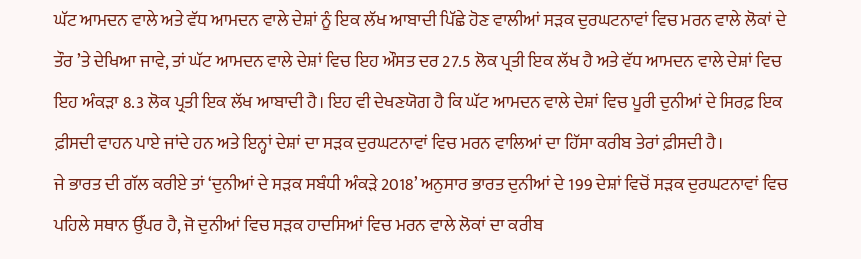ਘੱਟ ਆਮਦਨ ਵਾਲੇ ਅਤੇ ਵੱਧ ਆਮਦਨ ਵਾਲੇ ਦੇਸ਼ਾਂ ਨੂੰ ਇਕ ਲੱਖ ਆਬਾਦੀ ਪਿੱਛੇ ਹੋਣ ਵਾਲੀਆਂ ਸੜਕ ਦੁਰਘਟਨਾਵਾਂ ਵਿਚ ਮਰਨ ਵਾਲੇ ਲੋਕਾਂ ਦੇ ਤੌਰ ’ਤੇ ਦੇਖਿਆ ਜਾਵੇ, ਤਾਂ ਘੱਟ ਆਮਦਨ ਵਾਲੇ ਦੇਸ਼ਾਂ ਵਿਚ ਇਹ ਔਸਤ ਦਰ 27.5 ਲੋਕ ਪ੍ਰਤੀ ਇਕ ਲੱਖ ਹੈ ਅਤੇ ਵੱਧ ਆਮਦਨ ਵਾਲੇ ਦੇਸ਼ਾਂ ਵਿਚ ਇਹ ਅੰਕੜਾ 8.3 ਲੋਕ ਪ੍ਰਤੀ ਇਕ ਲੱਖ ਆਬਾਦੀ ਹੈ। ਇਹ ਵੀ ਦੇਖਣਯੋਗ ਹੈ ਕਿ ਘੱਟ ਆਮਦਨ ਵਾਲੇ ਦੇਸ਼ਾਂ ਵਿਚ ਪੂਰੀ ਦੁਨੀਆਂ ਦੇ ਸਿਰਫ਼ ਇਕ ਫ਼ੀਸਦੀ ਵਾਹਨ ਪਾਏ ਜਾਂਦੇ ਹਨ ਅਤੇ ਇਨ੍ਹਾਂ ਦੇਸ਼ਾਂ ਦਾ ਸੜਕ ਦੁਰਘਟਨਾਵਾਂ ਵਿਚ ਮਰਨ ਵਾਲਿਆਂ ਦਾ ਹਿੱਸਾ ਕਰੀਬ ਤੇਰਾਂ ਫ਼ੀਸਦੀ ਹੈ।
ਜੇ ਭਾਰਤ ਦੀ ਗੱਲ ਕਰੀਏ ਤਾਂ ‘ਦੁਨੀਆਂ ਦੇ ਸੜਕ ਸਬੰਧੀ ਅੰਕੜੇ 2018’ ਅਨੁਸਾਰ ਭਾਰਤ ਦੁਨੀਆਂ ਦੇ 199 ਦੇਸ਼ਾਂ ਵਿਚੋਂ ਸੜਕ ਦੁਰਘਟਨਾਵਾਂ ਵਿਚ ਪਹਿਲੇ ਸਥਾਨ ਉੱਪਰ ਹੈ, ਜੋ ਦੁਨੀਆਂ ਵਿਚ ਸੜਕ ਹਾਦਸਿਆਂ ਵਿਚ ਮਰਨ ਵਾਲੇ ਲੋਕਾਂ ਦਾ ਕਰੀਬ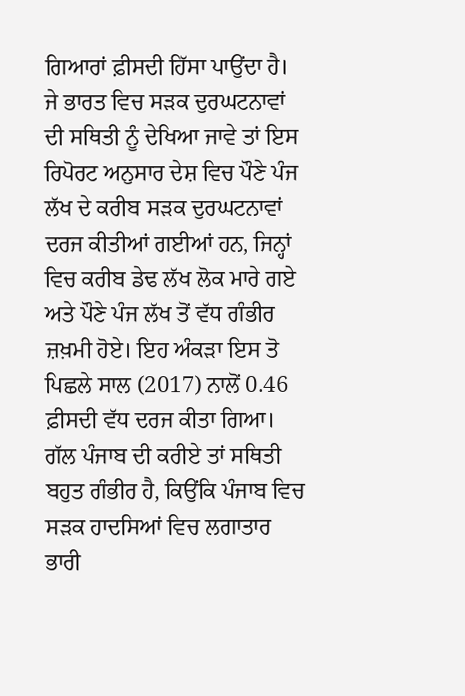ਗਿਆਰਾਂ ਫ਼ੀਸਦੀ ਹਿੱਸਾ ਪਾਉਂਦਾ ਹੈ। ਜੇ ਭਾਰਤ ਵਿਚ ਸੜਕ ਦੁਰਘਟਨਾਵਾਂ ਦੀ ਸਥਿਤੀ ਨੂੰ ਦੇਖਿਆ ਜਾਵੇ ਤਾਂ ਇਸ ਰਿਪੋਰਟ ਅਨੁਸਾਰ ਦੇਸ਼ ਵਿਚ ਪੌਣੇ ਪੰਜ ਲੱਖ ਦੇ ਕਰੀਬ ਸੜਕ ਦੁਰਘਟਨਾਵਾਂ ਦਰਜ ਕੀਤੀਆਂ ਗਈਆਂ ਹਨ, ਜਿਨ੍ਹਾਂ ਵਿਚ ਕਰੀਬ ਡੇਢ ਲੱਖ ਲੋਕ ਮਾਰੇ ਗਏ ਅਤੇ ਪੌਣੇ ਪੰਜ ਲੱਖ ਤੋਂ ਵੱਧ ਗੰਭੀਰ ਜ਼ਖ਼ਮੀ ਹੋਏ। ਇਹ ਅੰਕੜਾ ਇਸ ਤੋ ਪਿਛਲੇ ਸਾਲ (2017) ਨਾਲੋਂ 0.46 ਫ਼ੀਸਦੀ ਵੱਧ ਦਰਜ ਕੀਤਾ ਗਿਆ।
ਗੱਲ ਪੰਜਾਬ ਦੀ ਕਰੀਏ ਤਾਂ ਸਥਿਤੀ ਬਹੁਤ ਗੰਭੀਰ ਹੈ, ਕਿਉਂਕਿ ਪੰਜਾਬ ਵਿਚ ਸੜਕ ਹਾਦਸਿਆਂ ਵਿਚ ਲਗਾਤਾਰ ਭਾਰੀ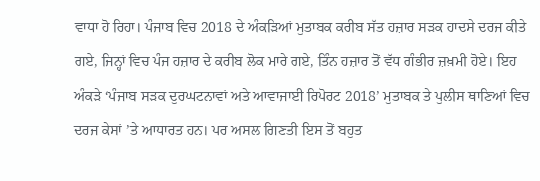ਵਾਧਾ ਹੋ ਰਿਹਾ। ਪੰਜਾਬ ਵਿਚ 2018 ਦੇ ਅੰਕੜਿਆਂ ਮੁਤਾਬਕ ਕਰੀਬ ਸੱਤ ਹਜ਼ਾਰ ਸੜਕ ਹਾਦਸੇ ਦਰਜ ਕੀਤੇ ਗਏ, ਜਿਨ੍ਹਾਂ ਵਿਚ ਪੰਜ ਹਜ਼ਾਰ ਦੇ ਕਰੀਬ ਲੋਕ ਮਾਰੇ ਗਏ, ਤਿੰਨ ਹਜ਼ਾਰ ਤੋਂ ਵੱਧ ਗੰਭੀਰ ਜ਼ਖ਼ਮੀ ਹੋਏ। ਇਹ ਅੰਕੜੇ ‘ਪੰਜਾਬ ਸੜਕ ਦੁਰਘਟਨਾਵਾਂ ਅਤੇ ਆਵਾਜਾਈ ਰਿਪੋਰਟ 2018’ ਮੁਤਾਬਕ ਤੇ ਪੁਲੀਸ ਥਾਣਿਆਂ ਵਿਚ ਦਰਜ ਕੇਸਾਂ ’ਤੇ ਆਧਾਰਤ ਹਨ। ਪਰ ਅਸਲ ਗਿਣਤੀ ਇਸ ਤੋਂ ਬਹੁਤ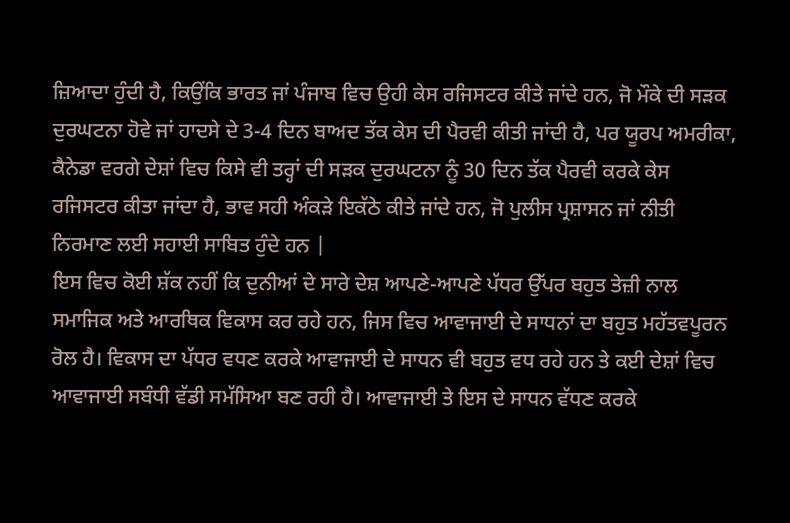ਜ਼ਿਆਦਾ ਹੁੰਦੀ ਹੈ, ਕਿਉਂਕਿ ਭਾਰਤ ਜਾਂ ਪੰਜਾਬ ਵਿਚ ਉਹੀ ਕੇਸ ਰਜਿਸਟਰ ਕੀਤੇ ਜਾਂਦੇ ਹਨ, ਜੋ ਮੌਕੇ ਦੀ ਸੜਕ ਦੁਰਘਟਨਾ ਹੋਵੇ ਜਾਂ ਹਾਦਸੇ ਦੇ 3-4 ਦਿਨ ਬਾਅਦ ਤੱਕ ਕੇਸ ਦੀ ਪੈਰਵੀ ਕੀਤੀ ਜਾਂਦੀ ਹੈ, ਪਰ ਯੂਰਪ ਅਮਰੀਕਾ, ਕੈਨੇਡਾ ਵਰਗੇ ਦੇਸ਼ਾਂ ਵਿਚ ਕਿਸੇ ਵੀ ਤਰ੍ਹਾਂ ਦੀ ਸੜਕ ਦੁਰਘਟਨਾ ਨੂੰ 30 ਦਿਨ ਤੱਕ ਪੈਰਵੀ ਕਰਕੇ ਕੇਸ ਰਜਿਸਟਰ ਕੀਤਾ ਜਾਂਦਾ ਹੈ, ਭਾਵ ਸਹੀ ਅੰਕੜੇ ਇਕੱਠੇ ਕੀਤੇ ਜਾਂਦੇ ਹਨ, ਜੋ ਪੁਲੀਸ ਪ੍ਰਸ਼ਾਸਨ ਜਾਂ ਨੀਤੀ ਨਿਰਮਾਣ ਲਈ ਸਹਾਈ ਸਾਬਿਤ ਹੁੰਦੇ ਹਨ |
ਇਸ ਵਿਚ ਕੋਈ ਸ਼ੱਕ ਨਹੀਂ ਕਿ ਦੁਨੀਆਂ ਦੇ ਸਾਰੇ ਦੇਸ਼ ਆਪਣੇ-ਆਪਣੇ ਪੱਧਰ ਉੱਪਰ ਬਹੁਤ ਤੇਜ਼ੀ ਨਾਲ ਸਮਾਜਿਕ ਅਤੇ ਆਰਥਿਕ ਵਿਕਾਸ ਕਰ ਰਹੇ ਹਨ, ਜਿਸ ਵਿਚ ਆਵਾਜਾਈ ਦੇ ਸਾਧਨਾਂ ਦਾ ਬਹੁਤ ਮਹੱਤਵਪੂਰਨ ਰੋਲ ਹੈ। ਵਿਕਾਸ ਦਾ ਪੱਧਰ ਵਧਣ ਕਰਕੇ ਆਵਾਜਾਈ ਦੇ ਸਾਧਨ ਵੀ ਬਹੁਤ ਵਧ ਰਹੇ ਹਨ ਤੇ ਕਈ ਦੇਸ਼ਾਂ ਵਿਚ ਆਵਾਜਾਈ ਸਬੰਧੀ ਵੱਡੀ ਸਮੱਸਿਆ ਬਣ ਰਹੀ ਹੈ। ਆਵਾਜਾਈ ਤੇ ਇਸ ਦੇ ਸਾਧਨ ਵੱਧਣ ਕਰਕੇ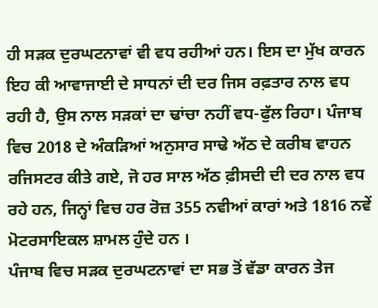ਹੀ ਸੜਕ ਦੁਰਘਟਨਾਵਾਂ ਵੀ ਵਧ ਰਹੀਆਂ ਹਨ। ਇਸ ਦਾ ਮੁੱਖ ਕਾਰਨ ਇਹ ਕੀ ਆਵਾਜਾਈ ਦੇ ਸਾਧਨਾਂ ਦੀ ਦਰ ਜਿਸ ਰਫ਼ਤਾਰ ਨਾਲ ਵਧ ਰਹੀ ਹੈ, ਉਸ ਨਾਲ ਸੜਕਾਂ ਦਾ ਢਾਂਚਾ ਨਹੀਂ ਵਧ-ਫੁੱਲ ਰਿਹਾ। ਪੰਜਾਬ ਵਿਚ 2018 ਦੇ ਅੰਕੜਿਆਂ ਅਨੁਸਾਰ ਸਾਢੇ ਅੱਠ ਦੇ ਕਰੀਬ ਵਾਹਨ ਰਜਿਸਟਰ ਕੀਤੇ ਗਏ, ਜੋ ਹਰ ਸਾਲ ਅੱਠ ਫ਼ੀਸਦੀ ਦੀ ਦਰ ਨਾਲ ਵਧ ਰਹੇ ਹਨ, ਜਿਨ੍ਹਾਂ ਵਿਚ ਹਰ ਰੋਜ਼ 355 ਨਵੀਆਂ ਕਾਰਾਂ ਅਤੇ 1816 ਨਵੇਂ ਮੋਟਰਸਾਇਕਲ ਸ਼ਾਮਲ ਹੁੰਦੇ ਹਨ ।
ਪੰਜਾਬ ਵਿਚ ਸੜਕ ਦੁਰਘਟਨਾਵਾਂ ਦਾ ਸਭ ਤੋਂ ਵੱਡਾ ਕਾਰਨ ਤੇਜ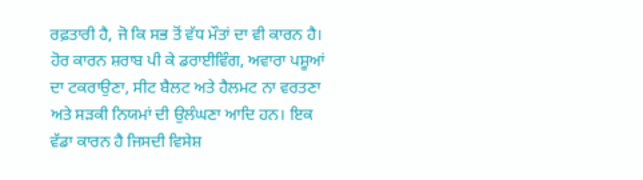ਰਫ਼ਤਾਰੀ ਹੈ, ਜੋ ਕਿ ਸਭ ਤੋਂ ਵੱਧ ਮੌਤਾਂ ਦਾ ਵੀ ਕਾਰਨ ਹੈ। ਹੋਰ ਕਾਰਨ ਸ਼ਰਾਬ ਪੀ ਕੇ ਡਰਾਈਵਿੰਗ, ਅਵਾਰਾ ਪਸ਼ੂਆਂ ਦਾ ਟਕਰਾਉਣਾ, ਸੀਟ ਬੈਲਟ ਅਤੇ ਹੈਲਮਟ ਨਾ ਵਰਤਣਾ ਅਤੇ ਸੜਕੀ ਨਿਯਮਾਂ ਦੀ ਉਲੰਘਣਾ ਆਦਿ ਹਨ। ਇਕ ਵੱਡਾ ਕਾਰਨ ਹੈ ਜਿਸਦੀ ਵਿਸੇਸ਼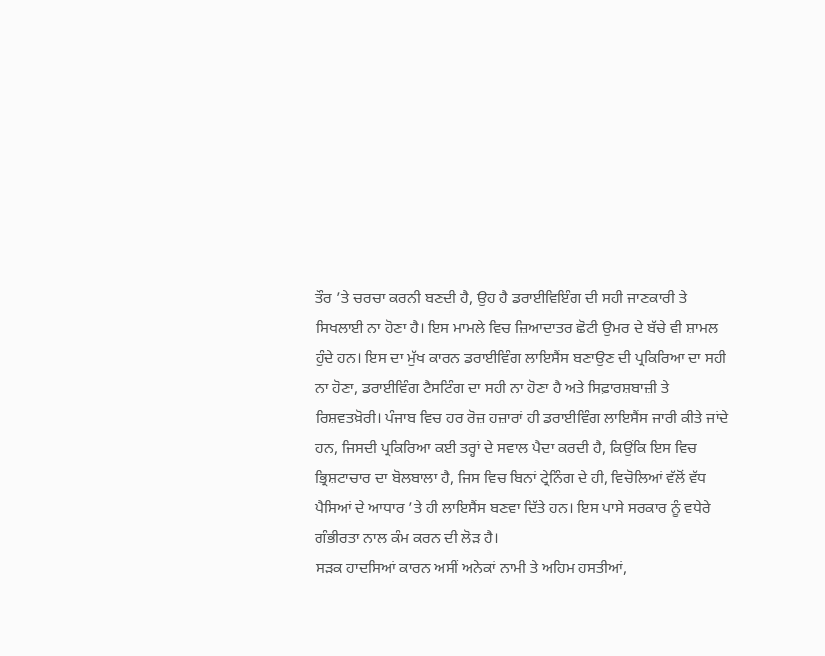ਤੌਰ ’ਤੇ ਚਰਚਾ ਕਰਨੀ ਬਣਦੀ ਹੈ, ਉਹ ਹੈ ਡਰਾਈਵਿਇੰਗ ਦੀ ਸਹੀ ਜਾਣਕਾਰੀ ਤੇ ਸਿਖਲਾਈ ਨਾ ਹੋਣਾ ਹੈ। ਇਸ ਮਾਮਲੇ ਵਿਚ ਜ਼ਿਆਦਾਤਰ ਛੋਟੀ ਉਮਰ ਦੇ ਬੱਚੇ ਵੀ ਸ਼ਾਮਲ ਹੁੰਦੇ ਹਨ। ਇਸ ਦਾ ਮੁੱਖ ਕਾਰਨ ਡਰਾਈਵਿੰਗ ਲਾਇਸੈਂਸ ਬਣਾਉਣ ਦੀ ਪ੍ਰਕਿਰਿਆ ਦਾ ਸਹੀ ਨਾ ਹੋਣਾ, ਡਰਾਈਵਿੰਗ ਟੈਸਟਿੰਗ ਦਾ ਸਹੀ ਨਾ ਹੋਣਾ ਹੈ ਅਤੇ ਸਿਫ਼ਾਰਸ਼ਬਾਜ਼ੀ ਤੇ ਰਿਸ਼ਵਤਖ਼ੋਰੀ। ਪੰਜਾਬ ਵਿਚ ਹਰ ਰੋਜ਼ ਹਜ਼ਾਰਾਂ ਹੀ ਡਰਾਈਵਿੰਗ ਲਾਇਸੈਂਸ ਜਾਰੀ ਕੀਤੇ ਜਾਂਦੇ ਹਨ, ਜਿਸਦੀ ਪ੍ਰਕਿਰਿਆ ਕਈ ਤਰ੍ਹਾਂ ਦੇ ਸਵਾਲ ਪੈਦਾ ਕਰਦੀ ਹੈ, ਕਿਉਂਕਿ ਇਸ ਵਿਚ ਭ੍ਰਿਸ਼ਟਾਚਾਰ ਦਾ ਬੋਲਬਾਲਾ ਹੈ, ਜਿਸ ਵਿਚ ਬਿਨਾਂ ਟ੍ਰੇਨਿੰਗ ਦੇ ਹੀ, ਵਿਚੋਲਿਆਂ ਵੱਲੋਂ ਵੱਧ ਪੈਸਿਆਂ ਦੇ ਆਧਾਰ ’ਤੇ ਹੀ ਲਾਇਸੈਂਸ ਬਣਵਾ ਦਿੱਤੇ ਹਨ। ਇਸ ਪਾਸੇ ਸਰਕਾਰ ਨੂੰ ਵਧੇਰੇ ਗੰਭੀਰਤਾ ਨਾਲ ਕੰਮ ਕਰਨ ਦੀ ਲੋੜ ਹੈ।
ਸੜਕ ਹਾਦਸਿਆਂ ਕਾਰਨ ਅਸੀਂ ਅਨੇਕਾਂ ਨਾਮੀ ਤੇ ਅਹਿਮ ਹਸਤੀਆਂ,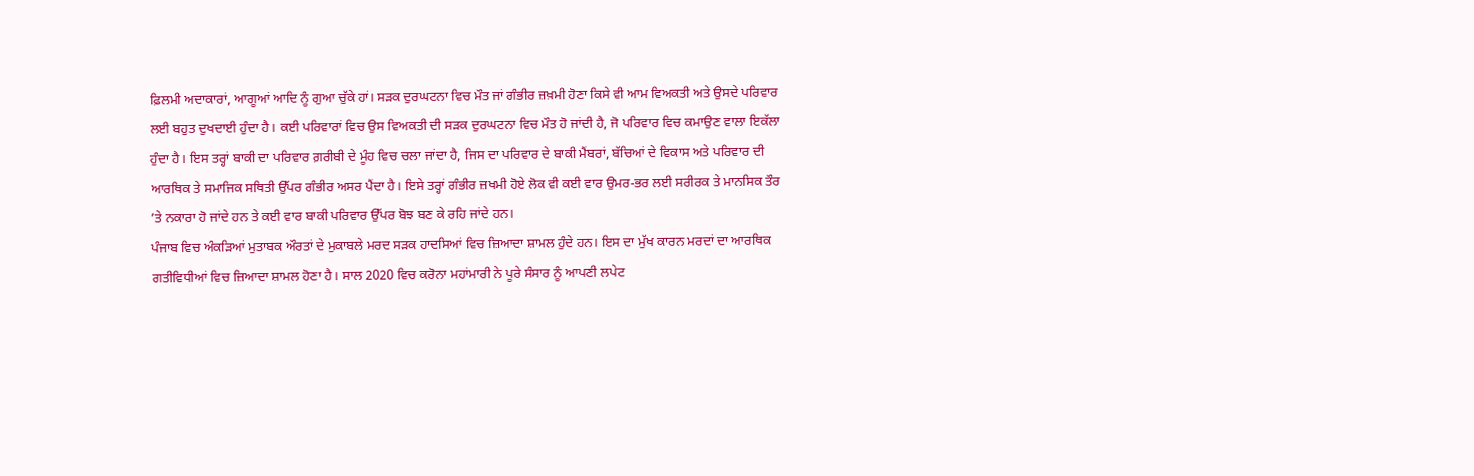ਫ਼ਿਲਮੀ ਅਦਾਕਾਰਾਂ, ਆਗੂਆਂ ਆਦਿ ਨੂੰ ਗੁਆ ਚੁੱਕੇ ਹਾਂ। ਸੜਕ ਦੁਰਘਟਨਾ ਵਿਚ ਮੌਤ ਜਾਂ ਗੰਭੀਰ ਜ਼ਖ਼ਮੀ ਹੋਣਾ ਕਿਸੇ ਵੀ ਆਮ ਵਿਅਕਤੀ ਅਤੇ ਉਸਦੇ ਪਰਿਵਾਰ ਲਈ ਬਹੁਤ ਦੁਖਦਾਈ ਹੁੰਦਾ ਹੈ। ਕਈ ਪਰਿਵਾਰਾਂ ਵਿਚ ਉਸ ਵਿਅਕਤੀ ਦੀ ਸੜਕ ਦੁਰਘਟਨਾ ਵਿਚ ਮੌਤ ਹੋ ਜਾਂਦੀ ਹੈ, ਜੋ ਪਰਿਵਾਰ ਵਿਚ ਕਮਾਉਣ ਵਾਲਾ ਇਕੱਲਾ ਹੁੰਦਾ ਹੈ। ਇਸ ਤਰ੍ਹਾਂ ਬਾਕੀ ਦਾ ਪਰਿਵਾਰ ਗ਼ਰੀਬੀ ਦੇ ਮੂੰਹ ਵਿਚ ਚਲਾ ਜਾਂਦਾ ਹੈ, ਜਿਸ ਦਾ ਪਰਿਵਾਰ ਦੇ ਬਾਕੀ ਮੈਂਬਰਾਂ, ਬੱਚਿਆਂ ਦੇ ਵਿਕਾਸ ਅਤੇ ਪਰਿਵਾਰ ਦੀ ਆਰਥਿਕ ਤੇ ਸਮਾਜਿਕ ਸਥਿਤੀ ਉੱਪਰ ਗੰਭੀਰ ਅਸਰ ਪੈਂਦਾ ਹੈ। ਇਸੇ ਤਰ੍ਹਾਂ ਗੰਭੀਰ ਜ਼ਖਮੀ ਹੋਏ ਲੋਕ ਵੀ ਕਈ ਵਾਰ ਉਮਰ-ਭਰ ਲਈ ਸਰੀਰਕ ਤੇ ਮਾਨਸਿਕ ਤੌਰ ’ਤੇ ਨਕਾਰਾ ਹੋ ਜਾਂਦੇ ਹਨ ਤੇ ਕਈ ਵਾਰ ਬਾਕੀ ਪਰਿਵਾਰ ਉੱਪਰ ਬੋਝ ਬਣ ਕੇ ਰਹਿ ਜਾਂਦੇ ਹਨ।
ਪੰਜਾਬ ਵਿਚ ਅੰਕੜਿਆਂ ਮੁਤਾਬਕ ਔਰਤਾਂ ਦੇ ਮੁਕਾਬਲੇ ਮਰਦ ਸੜਕ ਹਾਦਸਿਆਂ ਵਿਚ ਜ਼ਿਆਦਾ ਸ਼ਾਮਲ ਹੁੰਦੇ ਹਨ। ਇਸ ਦਾ ਮੁੱਖ ਕਾਰਨ ਮਰਦਾਂ ਦਾ ਆਰਥਿਕ ਗਤੀਵਿਧੀਆਂ ਵਿਚ ਜ਼ਿਆਦਾ ਸ਼ਾਮਲ ਹੋਣਾ ਹੈ। ਸਾਲ 2020 ਵਿਚ ਕਰੋਨਾ ਮਹਾਂਮਾਰੀ ਨੇ ਪੂਰੇ ਸੰਸਾਰ ਨੂੰ ਆਪਣੀ ਲਪੇਟ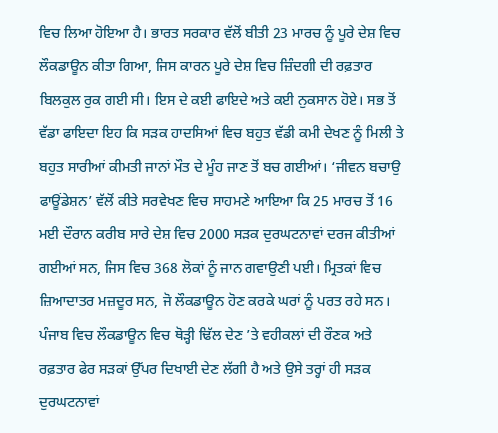ਵਿਚ ਲਿਆ ਹੋਇਆ ਹੈ। ਭਾਰਤ ਸਰਕਾਰ ਵੱਲੋਂ ਬੀਤੀ 23 ਮਾਰਚ ਨੂੰ ਪੂਰੇ ਦੇਸ਼ ਵਿਚ ਲੌਕਡਾਊਨ ਕੀਤਾ ਗਿਆ, ਜਿਸ ਕਾਰਨ ਪੂਰੇ ਦੇਸ਼ ਵਿਚ ਜ਼ਿੰਦਗੀ ਦੀ ਰਫ਼ਤਾਰ ਬਿਲਕੁਲ ਰੁਕ ਗਈ ਸੀ। ਇਸ ਦੇ ਕਈ ਫਾਇਦੇ ਅਤੇ ਕਈ ਨੁਕਸਾਨ ਹੋਏ। ਸਭ ਤੋਂ ਵੱਡਾ ਫਾਇਦਾ ਇਹ ਕਿ ਸੜਕ ਹਾਦਸਿਆਂ ਵਿਚ ਬਹੁਤ ਵੱਡੀ ਕਮੀ ਦੇਖਣ ਨੂੰ ਮਿਲੀ ਤੇ ਬਹੁਤ ਸਾਰੀਆਂ ਕੀਮਤੀ ਜਾਨਾਂ ਮੌਤ ਦੇ ਮੂੰਹ ਜਾਣ ਤੋਂ ਬਚ ਗਈਆਂ। ‘ਜੀਵਨ ਬਚਾਉ ਫਾਊਂਡੇਸ਼ਨ’ ਵੱਲੋਂ ਕੀਤੇ ਸਰਵੇਖਣ ਵਿਚ ਸਾਹਮਣੇ ਆਇਆ ਕਿ 25 ਮਾਰਚ ਤੋਂ 16 ਮਈ ਦੌਰਾਨ ਕਰੀਬ ਸਾਰੇ ਦੇਸ਼ ਵਿਚ 2000 ਸੜਕ ਦੁਰਘਟਨਾਵਾਂ ਦਰਜ ਕੀਤੀਆਂ ਗਈਆਂ ਸਨ, ਜਿਸ ਵਿਚ 368 ਲੋਕਾਂ ਨੂੰ ਜਾਨ ਗਵਾਉਣੀ ਪਈ। ਮ੍ਰਿਤਕਾਂ ਵਿਚ ਜ਼ਿਆਦਾਤਰ ਮਜ਼ਦੂਰ ਸਨ, ਜੋ ਲੌਕਡਾਊਨ ਹੋਣ ਕਰਕੇ ਘਰਾਂ ਨੂੰ ਪਰਤ ਰਹੇ ਸਨ। ਪੰਜਾਬ ਵਿਚ ਲੌਕਡਾਊਨ ਵਿਚ ਥੋੜ੍ਹੀ ਢਿੱਲ ਦੇਣ ’ਤੇ ਵਹੀਕਲਾਂ ਦੀ ਰੌਣਕ ਅਤੇ ਰਫ਼ਤਾਰ ਫੇਰ ਸੜਕਾਂ ਉੱਪਰ ਦਿਖਾਈ ਦੇਣ ਲੱਗੀ ਹੈ ਅਤੇ ਉਸੇ ਤਰ੍ਹਾਂ ਹੀ ਸੜਕ ਦੁਰਘਟਨਾਵਾਂ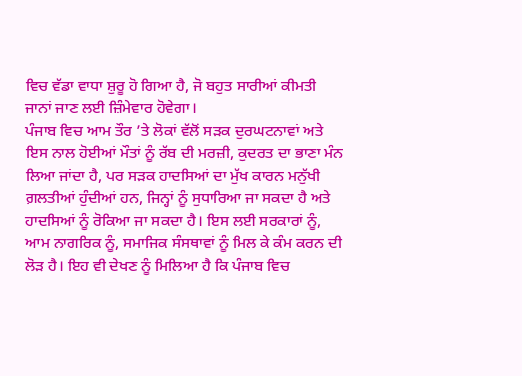ਵਿਚ ਵੱਡਾ ਵਾਧਾ ਸ਼ੁਰੂ ਹੋ ਗਿਆ ਹੈ, ਜੋ ਬਹੁਤ ਸਾਰੀਆਂ ਕੀਮਤੀ ਜਾਨਾਂ ਜਾਣ ਲਈ ਜ਼ਿੰਮੇਵਾਰ ਹੋਵੇਗਾ।
ਪੰਜਾਬ ਵਿਚ ਆਮ ਤੌਰ ’ਤੇ ਲੋਕਾਂ ਵੱਲੋਂ ਸੜਕ ਦੁਰਘਟਨਾਵਾਂ ਅਤੇ ਇਸ ਨਾਲ ਹੋਈਆਂ ਮੌਤਾਂ ਨੂੰ ਰੱਬ ਦੀ ਮਰਜ਼ੀ, ਕੁਦਰਤ ਦਾ ਭਾਣਾ ਮੰਨ ਲਿਆ ਜਾਂਦਾ ਹੈ, ਪਰ ਸੜਕ ਹਾਦਸਿਆਂ ਦਾ ਮੁੱਖ ਕਾਰਨ ਮਨੁੱਖੀ ਗ਼ਲਤੀਆਂ ਹੁੰਦੀਆਂ ਹਨ, ਜਿਨ੍ਹਾਂ ਨੂੰ ਸੁਧਾਰਿਆ ਜਾ ਸਕਦਾ ਹੈ ਅਤੇ ਹਾਦਸਿਆਂ ਨੂੰ ਰੋਕਿਆ ਜਾ ਸਕਦਾ ਹੈ। ਇਸ ਲਈ ਸਰਕਾਰਾਂ ਨੂੰ, ਆਮ ਨਾਗਰਿਕ ਨੂੰ, ਸਮਾਜਿਕ ਸੰਸਥਾਵਾਂ ਨੂੰ ਮਿਲ ਕੇ ਕੰਮ ਕਰਨ ਦੀ ਲੋੜ ਹੈ। ਇਹ ਵੀ ਦੇਖਣ ਨੂੰ ਮਿਲਿਆ ਹੈ ਕਿ ਪੰਜਾਬ ਵਿਚ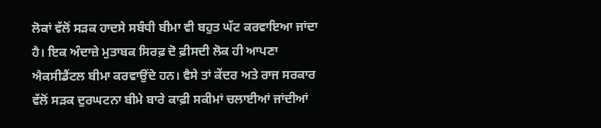ਲੋਕਾਂ ਵੱਲੋਂ ਸੜਕ ਹਾਦਸੇ ਸਬੰਧੀ ਬੀਮਾ ਵੀ ਬਹੁਤ ਘੱਟ ਕਰਵਾਇਆ ਜਾਂਦਾ ਹੈ। ਇਕ ਅੰਦਾਜ਼ੇ ਮੁਤਾਬਕ ਸਿਰਫ਼ ਦੋ ਫ਼ੀਸਦੀ ਲੋਕ ਹੀ ਆਪਣਾ ਐਕਸੀਡੈਂਟਲ ਬੀਮਾ ਕਰਵਾਉਂਦੇ ਹਨ। ਵੈਸੇ ਤਾਂ ਕੇਂਦਰ ਅਤੇ ਰਾਜ ਸਰਕਾਰ ਵੱਲੋਂ ਸੜਕ ਦੁਰਘਟਨਾ ਬੀਮੇ ਬਾਰੇ ਕਾਫ਼ੀ ਸਕੀਮਾਂ ਚਲਾਈਆਂ ਜਾਂਦੀਆਂ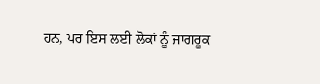ਹਨ, ਪਰ ਇਸ ਲਈ ਲੋਕਾਂ ਨੂੰ ਜਾਗਰੂਕ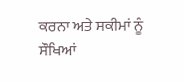ਕਰਨਾ ਅਤੇ ਸਕੀਮਾਂ ਨੂੰ ਸੌਖਿਆਂ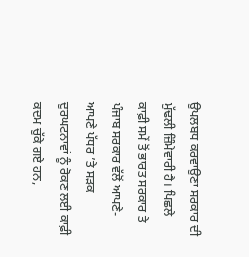ਉਪਲਬਧ ਕਰਵਾਉਣਾ ਸਰਕਾਰ ਦੀ ਮੁੱਢਲੀ ਜ਼ਿੰਮੇਵਾਰੀ ਹੈ। ਪਿਛਲੇ ਕਾਫ਼ੀ ਸਮੇਂ ਤੋਂ ਭਾਰਤ ਸਰਕਾਰ ਤੇ ਪੰਜਾਬ ਸਰਕਾਰ ਵੱਲੋਂ ਆਪਣੇ-ਆਪਣੇ ਪੱਧਰ ’ਤੇ ਸੜਕ ਦੁਰਘਟਨਾਵਾਂ ਨੂੰ ਰੋਕਣ ਲਈ ਕਾਫ਼ੀ ਕਦਮ ਚੁੱਕੇ ਗਏ ਹਨ,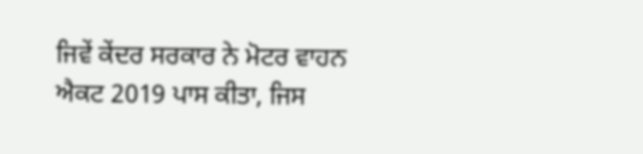ਜਿਵੇਂ ਕੇਂਦਰ ਸਰਕਾਰ ਨੇ ਮੋਟਰ ਵਾਹਨ ਐਕਟ 2019 ਪਾਸ ਕੀਤਾ, ਜਿਸ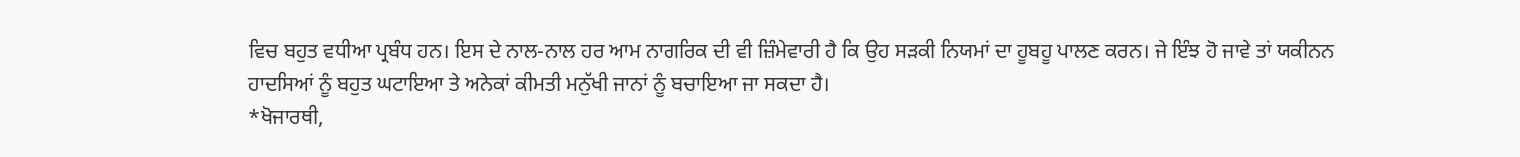ਵਿਚ ਬਹੁਤ ਵਧੀਆ ਪ੍ਰਬੰਧ ਹਨ। ਇਸ ਦੇ ਨਾਲ-ਨਾਲ ਹਰ ਆਮ ਨਾਗਰਿਕ ਦੀ ਵੀ ਜ਼ਿੰਮੇਵਾਰੀ ਹੈ ਕਿ ਉਹ ਸੜਕੀ ਨਿਯਮਾਂ ਦਾ ਹੂਬਹੂ ਪਾਲਣ ਕਰਨ। ਜੇ ਇੰਝ ਹੋ ਜਾਵੇ ਤਾਂ ਯਕੀਨਨ ਹਾਦਸਿਆਂ ਨੂੰ ਬਹੁਤ ਘਟਾਇਆ ਤੇ ਅਨੇਕਾਂ ਕੀਮਤੀ ਮਨੁੱਖੀ ਜਾਨਾਂ ਨੂੰ ਬਚਾਇਆ ਜਾ ਸਕਦਾ ਹੈ।
*ਖੋਜਾਰਥੀ,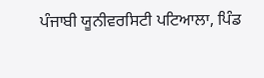ਪੰਜਾਬੀ ਯੂਨੀਵਰਸਿਟੀ ਪਟਿਆਲਾ, ਪਿੰਡ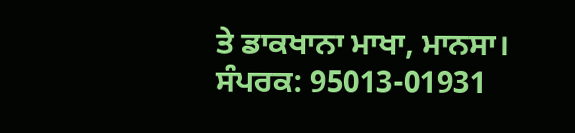ਤੇ ਡਾਕਖਾਨਾ ਮਾਖਾ, ਮਾਨਸਾ।
ਸੰਪਰਕ: 95013-01931